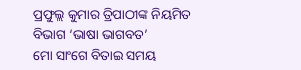ପ୍ରଫୁଲ୍ଲ କୁମାର ତ୍ରିପାଠୀଙ୍କ ନିୟମିତ ବିଭାଗ ‘ଭାଷା ଭାଗବତ’
ମୋ ସାଂଗେ ବିତାଇ ସମୟ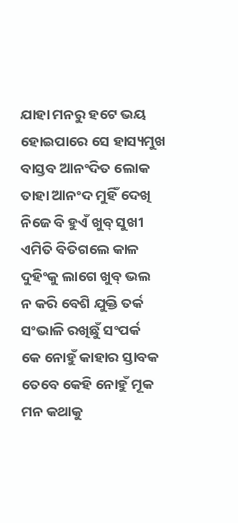ଯାହା ମନରୁ ହଟେ ଭୟ
ହୋଇପାରେ ସେ ହାସ୍ୟମୁଖ
ବାସ୍ତବ ଆନଂଦିତ ଲୋକ
ତାହା ଆନଂଦ ମୁହିଁ ଦେଖି
ନିଜେ ବି ହୁଏଁ ଖୁବ୍ ସୁଖୀ
ଏମିତି ବିତିଗଲେ କାଳ
ଦୁହିଂକୁ ଲାଗେ ଖୁବ୍ ଭଲ
ନ କରି ବେଶି ଯୁକ୍ତି ତର୍କ
ସଂଭାଳି ରଖିଛୁଁ ସଂପର୍କ
କେ ନୋହୁଁ କାହାର ସ୍ତାବକ
ତେବେ କେହି ନୋହୁଁ ମୂକ
ମନ କଥାକୁ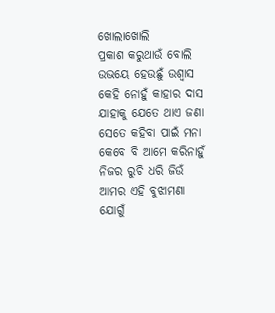ଖୋଲାଖୋଲି
ପ୍ରକାଶ କରୁଥାଉଁ ବୋଲି
ଉଭୟେ ହେଉଛୁଁ ଉଶ୍ବାସ
କେହି ନୋହୁଁ କାହାର ଦାସ
ଯାହାକୁ ଯେତେ ଥାଏ ଜଣା
ସେତେ କହିବା ପାଇଁ ମନା
କେବେ ବି ଆମେ କରିନାହୁଁ
ନିଜର ରୁଚି ଧରି ଜିଉଁ
ଆମର ଏହି ବୁଝାମଣା
ଯୋଗୁଁ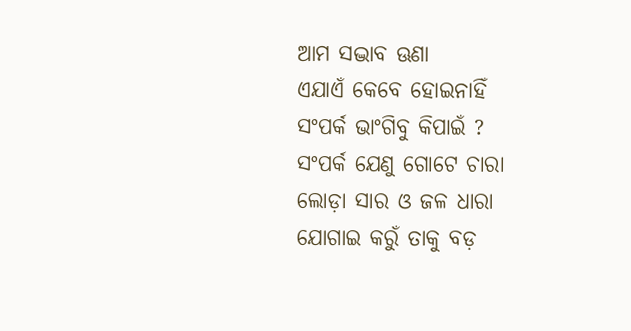ଆମ ସଦ୍ଭାବ ଊଣା
ଏଯାଏଁ କେବେ ହୋଇନାହିଁ
ସଂପର୍କ ଭାଂଗିବୁ କିପାଇଁ ?
ସଂପର୍କ ଯେଣୁ ଗୋଟେ ଚାରା
ଲୋଡ଼ା ସାର ଓ ଜଳ ଧାରା
ଯୋଗାଇ କରୁଁ ତାକୁ ବଡ଼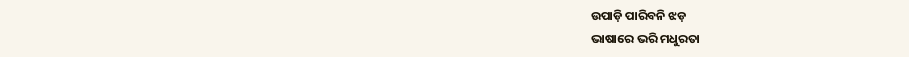ଉପାଡ଼ି ପାରିବନି ଝଡ଼
ଭାଷାରେ ଭରି ମଧୁରତା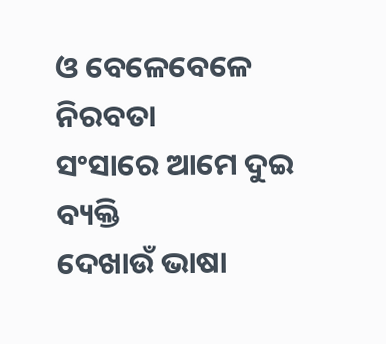ଓ ବେଳେବେଳେ ନିରବତା
ସଂସାରେ ଆମେ ଦୁଇ ବ୍ୟକ୍ତି
ଦେଖାଉଁ ଭାଷା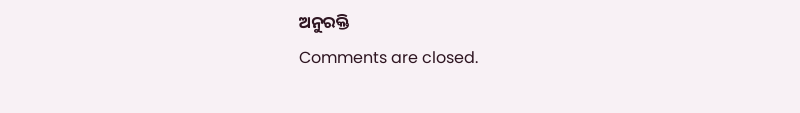ଅନୁରକ୍ତି
Comments are closed.